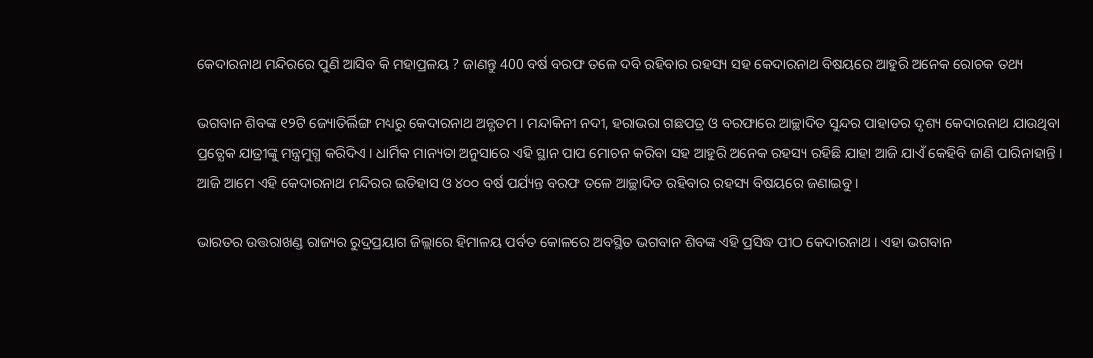କେଦାରନାଥ ମନ୍ଦିରରେ ପୁଣି ଆସିବ କି ମହାପ୍ରଳୟ ? ଜାଣନ୍ତୁ 400 ବର୍ଷ ବରଫ ତଳେ ଦବି ରହିବାର ରହସ୍ୟ ସହ କେଦାରନାଥ ବିଷୟରେ ଆହୁରି ଅନେକ ରୋଚକ ତଥ୍ୟ

ଭଗବାନ ଶିବଙ୍କ ୧୨ଟି ଜ୍ୟୋତିର୍ଲିଙ୍ଗ ମଧ୍ୟରୁ କେଦାରନାଥ ଅନ୍ଯତମ । ମନ୍ଦାକିନୀ ନଦୀ, ହରାଭରା ଗଛପତ୍ର ଓ ବରଫାରେ ଆଚ୍ଛାଦିତ ସୁନ୍ଦର ପାହାଡର ଦୃଶ୍ୟ କେଦାରନାଥ ଯାଉଥିବା ପ୍ରତ୍ଯେକ ଯାତ୍ରୀଙ୍କୁ ମନ୍ତ୍ରମୁଗ୍ଧ କରିଦିଏ । ଧାର୍ମିକ ମାନ୍ୟତା ଅନୁସାରେ ଏହି ସ୍ଥାନ ପାପ ମୋଚନ କରିବା ସହ ଆହୁରି ଅନେକ ରହସ୍ୟ ରହିଛି ଯାହା ଆଜି ଯାଏଁ କେହିବି ଜାଣି ପାରିନାହାନ୍ତି । ଆଜି ଆମେ ଏହି କେଦାରନାଥ ମନ୍ଦିରର ଇତିହାସ ଓ ୪୦୦ ବର୍ଷ ପର୍ଯ୍ୟନ୍ତ ବରଫ ତଳେ ଆଚ୍ଛାଦିତ ରହିବାର ରହସ୍ୟ ବିଷୟରେ ଜଣାଇବୁ ।

ଭାରତର ଉତ୍ତରାଖଣ୍ଡ ରାଜ୍ୟର ରୁଦ୍ରପ୍ରୟାଗ ଜିଲ୍ଲାରେ ହିମାଳୟ ପର୍ବତ କୋଳରେ ଅବସ୍ଥିତ ଭଗବାନ ଶିବଙ୍କ ଏହି ପ୍ରସିଦ୍ଧ ପୀଠ କେଦାରନାଥ । ଏହା ଭଗବାନ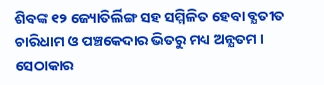ଶିବଙ୍କ ୧୨ ଜ୍ୟୋତିର୍ଲିଙ୍ଗ ସହ ସମ୍ମିଳିତ ହେବା ବ୍ଯତୀତ ଚାରିଧାମ ଓ ପଞ୍ଚକେଦାର ଭିତରୁ ମଧ୍ୟ ଅନ୍ଯତମ । ସେଠାକାର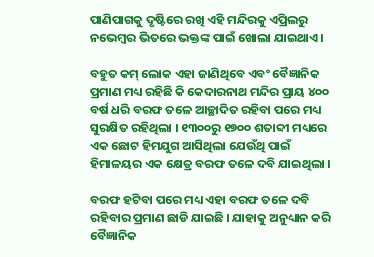ପାଣିପାଗକୁ ଦୃଷ୍ଟିରେ ରଖି ଏହି ମନ୍ଦିରକୁ ଏପ୍ରିଲରୁ ନଭେମ୍ବର ଭିତରେ ଭକ୍ତଙ୍କ ପାଇଁ ଖୋଲା ଯାଇଥାଏ ।

ବହୁତ କମ୍ ଲୋକ ଏହା ଜାଣିଥିବେ ଏବଂ ବୈଜ୍ଞାନିକ ପ୍ରମାଣ ମଧ୍ୟ ରହିଛି କି କେଦାରନାଥ ମନ୍ଦିର ପ୍ରାୟ ୪୦୦ ବର୍ଷ ଧରି ବରଫ ତଳେ ଆଚ୍ଛାଦିତ ରହିବା ପରେ ମଧ୍ୟ ସୁରକ୍ଷିତ ରହିଥିଲା । ୧୩୦୦ରୁ ୧୭୦୦ ଶତାବ୍ଦୀ ମଧ୍ୟରେ ଏକ ଛୋଟ ହିମଯୁଗ ଆସିଥିଲା ଯେଉଁଥି ପାଇଁ ହିମାଳୟର ଏକ କ୍ଷେତ୍ର ବରଫ ତଳେ ଦବି ଯାଇଥିଲା ।

ବରଫ ହଟିବା ପରେ ମଧ୍ୟ ଏହା ବରଫ ତଳେ ଦବି ରହିବାର ପ୍ରମାଣ ଛାଡି ଯାଇଛି । ଯାହାକୁ ଅନୁଧ୍ୟାନ କରି ବୈଜ୍ଞାନିକ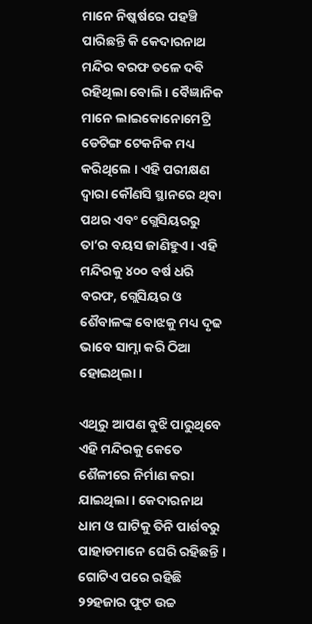ମାନେ ନିଷ୍କର୍ଷରେ ପହଞ୍ଚି ପାରିଛନ୍ତି କି କେଦାରନାଥ ମନ୍ଦିର ବରଫ ତଳେ ଦବି ରହିଥିଲା ବୋଲି । ବୈଜ୍ଞାନିକ ମାନେ ଲାଇକୋନୋମେଟ୍ରି ଡେଟିଙ୍ଗ ଟେକନିକ ମଧ୍ୟ କରିଥିଲେ । ଏହି ପରୀକ୍ଷଣ ଦ୍ଵାରା କୌଣସି ସ୍ଥାନରେ ଥିବା ପଥର ଏବଂ ଗ୍ଲେସିୟରରୁ ତା’ର ବୟସ ଜାଣିହୁଏ । ଏହି ମନ୍ଦିରକୁ ୪୦୦ ବର୍ଷ ଧରି ବରଫ, ଗ୍ଲେସିୟର ଓ ଶୈବାଳଙ୍କ ବୋଝକୁ ମଧ୍ୟ ଦୃଢ ଭାବେ ସାମ୍ନା କରି ଠିଆ ହୋଇଥିଲା ।

ଏଥିରୁ ଆପଣ ବୁଝି ପାରୁଥିବେ ଏହି ମନ୍ଦିରକୁ କେତେ ଶୈଳୀରେ ନିର୍ମାଣ କରା ଯାଇଥିଲା । କେଦାରନାଥ ଧାମ ଓ ଘାଟିକୁ ତିନି ପାର୍ଶବରୁ ପାହାଡମାନେ ଘେରି ରହିଛନ୍ତି । ଗୋଟିଏ ପରେ ରହିଛି ୨୨ହଜାର ଫୁଟ ଉଚ୍ଚ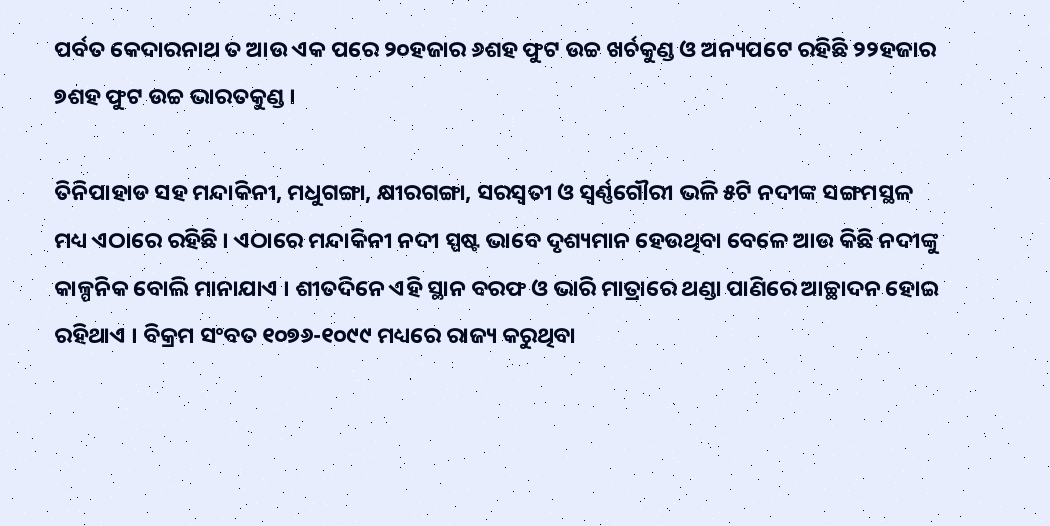ପର୍ବତ କେଦାରନାଥ ତ ଆଉ ଏକ ପରେ ୨୦ହଜାର ୬ଶହ ଫୁଟ ଉଚ୍ଚ ଖର୍ଚକୁଣ୍ଡ ଓ ଅନ୍ୟପଟେ ରହିଛି ୨୨ହଜାର ୭ଶହ ଫୁଟ ଉଚ୍ଚ ଭାରତକୁଣ୍ଡ ।

ତିନିପାହାଡ ସହ ମନ୍ଦାକିନୀ, ମଧୁଗଙ୍ଗା, କ୍ଷୀରଗଙ୍ଗା, ସରସ୍ଵତୀ ଓ ସ୍ଵର୍ଣ୍ଣଗୌରୀ ଭଳି ୫ଟି ନଦୀଙ୍କ ସଙ୍ଗମସ୍ଥଳ ମଧ୍ୟ ଏଠାରେ ରହିଛି । ଏଠାରେ ମନ୍ଦାକିନୀ ନଦୀ ସ୍ପଷ୍ଟ ଭାବେ ଦୃଶ୍ୟମାନ ହେଉଥିବା ବେଳେ ଆଉ କିଛି ନଦୀଙ୍କୁ କାଳ୍ପନିକ ବୋଲି ମାନାଯାଏ । ଶୀତଦିନେ ଏହି ସ୍ଥାନ ବରଫ ଓ ଭାରି ମାତ୍ରାରେ ଥଣ୍ଡା ପାଣିରେ ଆଚ୍ଛାଦନ ହୋଇ ରହିଥାଏ । ବିକ୍ରମ ସଂବତ ୧୦୭୬-୧୦୯୯ ମଧ୍ୟରେ ରାଜ୍ୟ କରୁଥିବା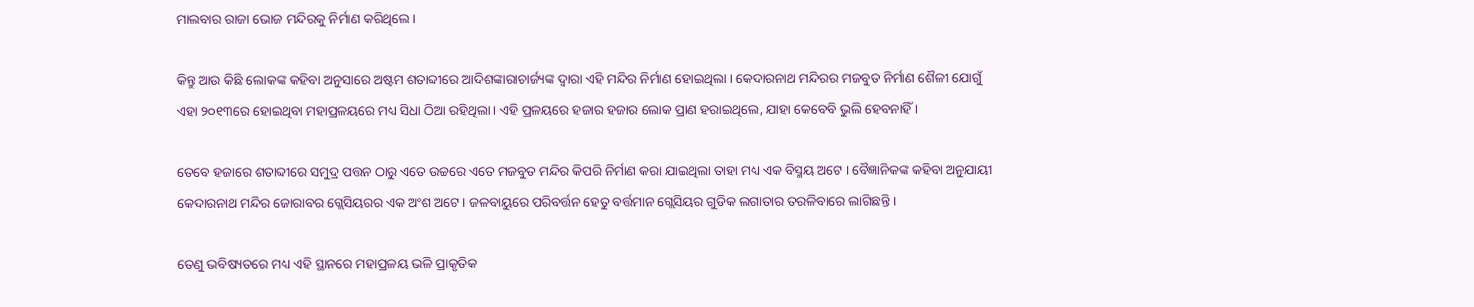ମାଲବାର ରାଜା ଭୋଜ ମନ୍ଦିରକୁ ନିର୍ମାଣ କରିଥିଲେ ।

କିନ୍ତୁ ଆଉ କିଛି ଲୋକଙ୍କ କହିବା ଅନୁସାରେ ଅଷ୍ଟମ ଶତାବ୍ଦୀରେ ଆଦିଶଙ୍କାରାଚାର୍ଜ୍ୟଙ୍କ ଦ୍ଵାରା ଏହି ମନ୍ଦିର ନିର୍ମାଣ ହୋଇଥିଲା । କେଦାରନାଥ ମନ୍ଦିରର ମଜବୁତ ନିର୍ମାଣ ଶୈଳୀ ଯୋଗୁଁ ଏହା ୨୦୧୩ରେ ହୋଇଥିବା ମହାପ୍ରଳୟରେ ମଧ୍ୟ ସିଧା ଠିଆ ରହିଥିଲା । ଏହି ପ୍ରଳୟରେ ହଜାର ହଜାର ଲୋକ ପ୍ରାଣ ହରାଇଥିଲେ, ଯାହା କେବେବି ଭୁଲି ହେବନାହିଁ ।

ତେବେ ହଜାରେ ଶତାବ୍ଦୀରେ ସମୁଦ୍ର ପତ୍ତନ ଠାରୁ ଏତେ ଉଚ୍ଚରେ ଏତେ ମଜବୁତ ମନ୍ଦିର କିପରି ନିର୍ମାଣ କରା ଯାଇଥିଲା ତାହା ମଧ୍ୟ ଏକ ବିସ୍ମୟ ଅଟେ । ବୈଜ୍ଞାନିକଙ୍କ କହିବା ଅନୁଯାୟୀ କେଦାରନାଥ ମନ୍ଦିର ଜୋରାବର ଗ୍ଲେସିୟରର ଏକ ଅଂଶ ଅଟେ । ଜଳବାୟୁରେ ପରିବର୍ତ୍ତନ ହେତୁ ବର୍ତ୍ତମାନ ଗ୍ଲେସିୟର ଗୁଡିକ ଲଗାତାର ତରଳିବାରେ ଲାଗିଛନ୍ତି ।

ତେଣୁ ଭବିଷ୍ୟତରେ ମଧ୍ୟ ଏହି ସ୍ଥାନରେ ମହାପ୍ରଳୟ ଭଳି ପ୍ରାକୃତିକ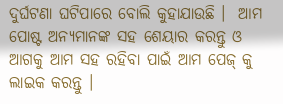ଦୁର୍ଘଟଣା ଘଟିପାରେ ବୋଲି କୁହାଯାଉଛି ।  ଆମ ପୋଷ୍ଟ ଅନ୍ୟମାନଙ୍କ ସହ ଶେୟାର କରନ୍ତୁ ଓ ଆଗକୁ ଆମ ସହ ରହିବା ପାଇଁ ଆମ ପେଜ୍ କୁ ଲାଇକ କରନ୍ତୁ ।